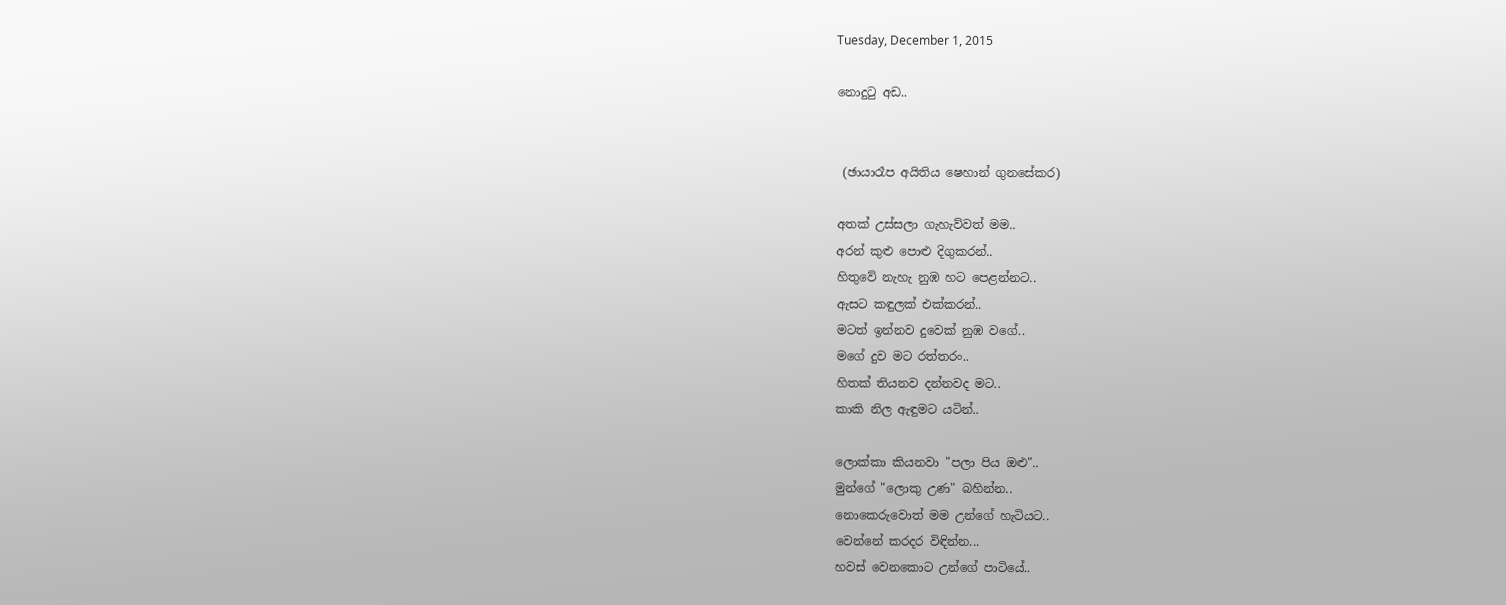Tuesday, December 1, 2015

නොදුටු අඩ..


 (ඡායාරෑප අයිතිය ෂෙහාන් ගුනසේකර)

අතක් උස්සලා ගැහැව්වත් මම..
අරන් කුළු පොළු දිගුකරන්..
හිතුවේ නැහැ නුඹ හට පෙළන්නට..
ඇසට කඳුලක් එක්කරන්..
මටත් ඉන්නව දුවෙක් නුඹ වගේ..
මගේ දුව මට රත්තරං..
හිතක් තියනව දන්නවද මට..
කාකි නිල ඇඳුමට යටින්..

ලොක්කා කියනවා "පලා පිය ඔළු"..
මුන්ගේ "ලොකු උණ" බහින්න..
නොකෙරුවොත් මම උන්ගේ හැටියට..
වෙන්නේ කරදර විඳින්න...
හවස් වෙනකොට උන්ගේ පාටියේ..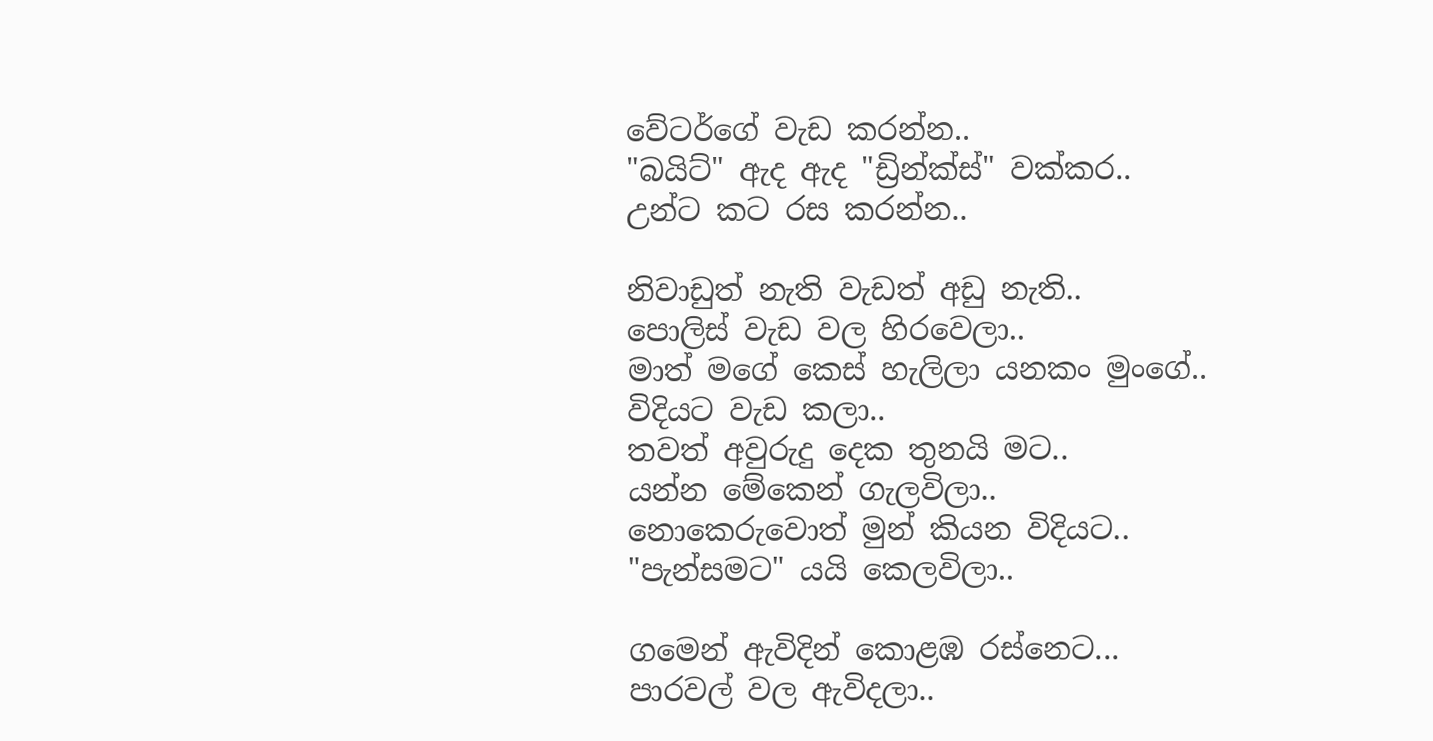වේටර්ගේ වැඩ කරන්න..
"බයිට්" ඇද ඇද "ඩ්‍රින්ක්ස්" වක්කර..
උන්ට කට රස කරන්න..

නිවාඩුත් නැති වැඩත් අඩු නැති..
පොලිස් වැඩ වල හිරවෙලා..
මාත් මගේ කෙස් හැලිලා යනකං මුංගේ..
විදියට වැඩ කලා..
තවත් අවුරුදු දෙක තුනයි මට..
යන්න මේකෙන් ගැලවිලා..
නොකෙරුවොත් මුන් කියන විදියට..
"පැන්සමට" යයි කෙලවිලා..

ගමෙන් ඇවිදින් කොළඹ රස්නෙට...
පාරවල් වල ඇවිදලා..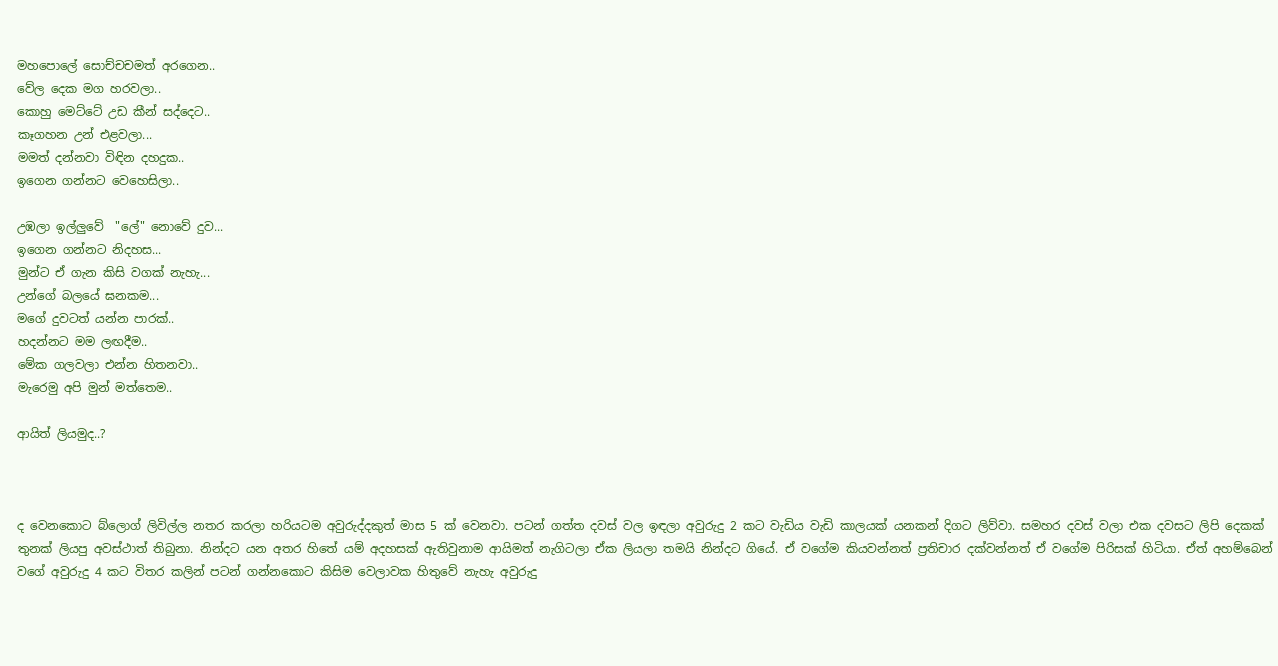මහපොලේ සොච්චචමත් අරගෙන..
වේල දෙක මග හරවලා..
කොහු මෙට්ටේ උඩ කීන් සද්දෙට..
කෑගහන උන් එළවලා...
මමත් දන්නවා විඳින දහදුක..
ඉගෙන ගන්නට වෙහෙසිලා..

උඹලා ඉල්ලුවේ  "ලේ" නොවේ දුව...
ඉගෙන ගන්නට නිදහස...
මුන්ට ඒ ගැන කිසි වගක් නැහැ...
උන්ගේ බලයේ ඝනකම...
මගේ දුවටත් යන්න පාරක්..
හදන්නට මම ලඟදීම..
මේක ගලවලා එන්න හිතනවා..
මැරෙමු අපි මුන් මත්තෙම..

ආයිත් ලියමුද..?



ද වෙනකොට බ්ලොග් ලිවිල්ල නතර කරලා හරියටම අවුරුද්දකුත් මාස 5 ක් වෙනවා. පටන් ගත්ත දවස් වල ඉඳලා අවුරුදු 2 කට වැඩිය වැඩි කාලයක් යනකන් දිගට ලිව්වා. සමහර දවස් වලා එක දවසට ලිපි දෙකක් තුනක් ලියපු අවස්ථාත් තිබුනා. නින්දට යන අතර හිතේ යම් අදහසක් ඇතිවුනාම ආයිමත් නැගිටලා ඒක ලියලා තමයි නින්දට ගියේ. ඒ වගේම කියවන්නත් ප්‍රතිචාර දක්වන්නත් ඒ වගේම පිරිසක් හිටියා. ඒත් අහම්බෙන් වගේ අවුරුදු 4 කට විතර කලින් පටන් ගන්නකොට කිසිම වෙලාවක හිතුවේ නැහැ අවුරුදු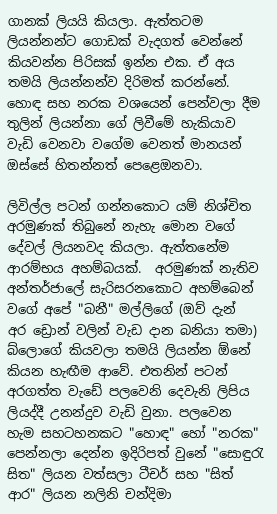ගානක් ලියයි කියලා. ඇත්තටම ලියන්නන්ට ගොඩක් වැදගත් වෙන්නේ කියවන්න පිරිසක් ඉන්න එක. ඒ අය තමයි ලියන්නන්ව දිරිමත් කරන්නේ. හොඳ සහ නරක වශයෙන් පෙන්වලා දීම තුලින් ලියන්නා ගේ ලිවීමේ හැකියාව වැඩි වෙනවා වගේම වෙනත් මානයන් ඔස්සේ හිතන්නත් පෙළ‍ෙඔනවා.

ලිවිල්ල පටන් ගන්නකොට යම් නිශ්චිත අරමුණක් තිබුනේ නැහැ මොන වගේ දේවල් ලියනවද කියලා. ඇත්තනේම ආරම්භය අහම්බයක්.  අරමුණක් නැතිව අන්තර්ජාලේ සැරිසරනකොට අහම්බෙන් වගේ අපේ "බනී" මල්ලිගේ (ඔව් දැන් අර ‍ඩ්‍රොන් වලින් වැඩ දාන බනියා තමා) බ්ලොගේ කියවලා තමයි ලියන්න ඕනේ කියන හැඟීම ආවේ. එතනින් පටන් අරගත්ත වැඩේ පලවෙනි දෙවැනි ලිපිය ලියද්දී උනන්දුව වැඩි වුනා. පලවෙන හැම සහටහනකට "හොඳ" හෝ "නරක" පෙන්නලා ‍‍දෙන්න ඉදිරිපත් වුනේ "සොඳුරැ සිත" ලියන වත්සලා ටීචර් සහ "සිත් ආර" ලියන නලිනි චන්දිමා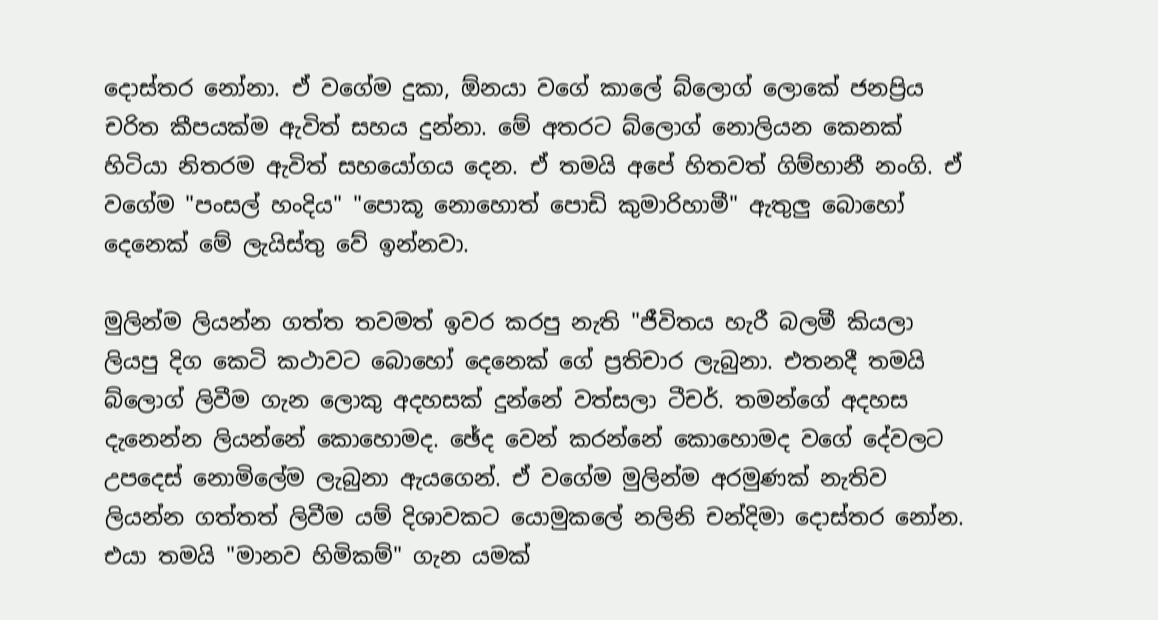දොස්තර නෝනා. ඒ වගේම දුකා, ඕනයා වගේ කාලේ බ්ලොග් ලොකේ ජනප්‍රිය චරිත කීපයක්ම ඇවිත් සහය දුන්නා. මේ අතරට බ්ලොග් නොලියන කෙනක් හිටියා නිතරම ඇවිත් සහයෝගය දෙන. ඒ තමයි අපේ හිතවත් ගිම්හානී නංගි. ඒ වගේම "පංසල් හංදිය" "පොකූ නොහොත් පොඩි කුමාරිහාමී" ඇතුලු බොහෝ දෙනෙක් මේ ලැයිස්තු වේ ඉන්නවා.

මුලින්ම ලියන්න ගත්ත තවමත් ඉවර කරපු නැති "ජීවිතය හැරී බලමී කියලා ලියපු දිග කෙටි කථාවට බොහෝ දෙනෙක් ගේ ප්‍රතිචාර ලැබුනා. එතනදී තමයි බ්ලොග් ලිවීම ගැන ලොකු අදහසක් දුන්නේ වත්සලා ටීචර්. තමන්ගේ අදහස දැනෙන්න ලියන්නේ කොහොමද. ඡේද වෙන් කරන්නේ කොහොමද වගේ දේවලට උපදෙස් නොමිලේම ලැබුනා ඇයගෙන්. ඒ වගේම මුලින්ම අරමුණක් නැතිව ලියන්න ගත්තත් ලිවීම යම් දිශාවකට යොමුකලේ නලිනි චන්දිමා දොස්තර නෝන. එයා තමයි "මානව හිමිකම්" ගැන යමක්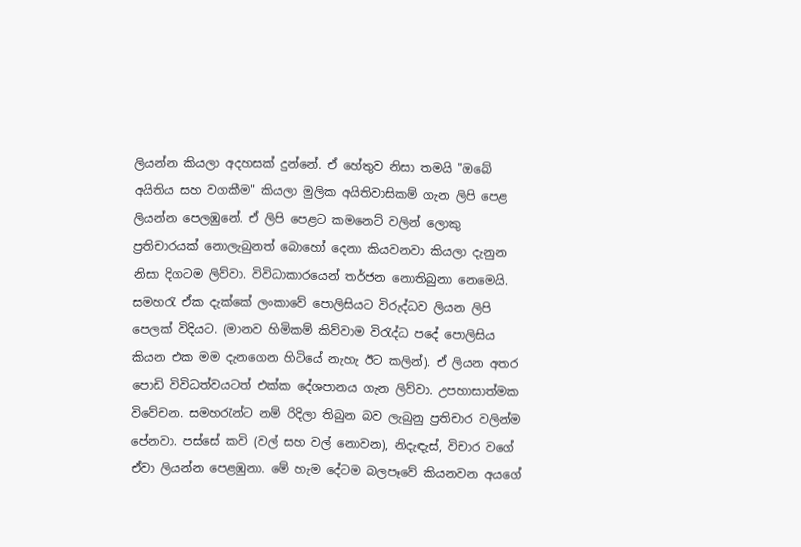ලියන්න කියලා අදහසක් දුන්නේ. ඒ හේතුව නිසා තමයි "ඔබේ අයිතිය සහ වගකීම" කියලා මුලික අයිතිවාසිකම් ගැන ලිපි පෙළ ලියන්න පෙලඹුනේ. ඒ ලිපි පෙළට කමනෙට් වලින් ලොකු ප්‍රතිචාරයක් නොලැබුනත් බොහෝ දෙනා කියවනවා කියලා දැනුන නිසා දිගටම ලිව්වා. විවිධාකාරයෙන් තර්ජන නොතිබුනා නෙමෙයි. සමහරැ ඒක දැක්කේ ලංකාවේ පොලිසියට විරුද්ධව ලියන ලිපි පෙලක් විදියට. (මානව හිමිකම් කිව්වාම විරැද්ධ පදේ පොලිසිය කියන එක මම දැනගෙන හිටියේ නැහැ ඊට කලින්). ඒ ලියන අතර පොඩි විවිධත්වයටත් එක්ක දේශපානය ගැන ලිව්වා. උපහාසාත්මක විවේචන. සමහරැන්ට නම් රිදිලා තිබුන බව ලැබුනු ප්‍රතිචාර වලින්ම පේනවා. පස්සේ කවි (වල් සහ වල් නොවන), නිදැඳැස්, විචාර වගේ ඒවා ලියන්න පෙළඹුනා. මේ හැම දේටම බලපෑවේ කියනවන අයගේ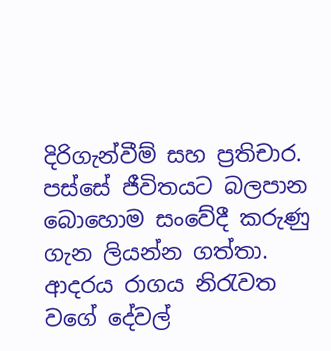දිරිගැන්වීම් සහ ප්‍රතිචාර. පස්සේ ජීවිතයට බලපාන බොහොම සංවේදී කරුණු ගැන ලියන්න ගත්තා. ආදරය රාගය නිරැවත වගේ දේවල්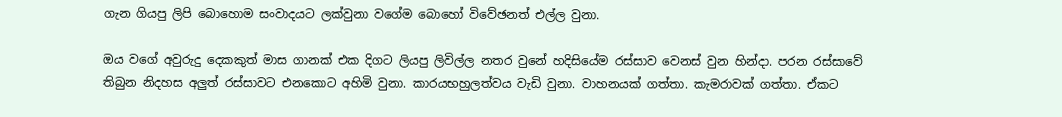ගැන ගියපු ලිපි බොහොම සංවාදයට ලක්වුනා වගේම බොහෝ විවේඡනත් එල්ල වුනා.

ඔය වගේ අවුරුදු දෙකකුත් මාස ගානක් එක දිගට ලියපු ලිවිල්ල නතර වුනේ හදිසියේම රස්සාව වෙනස් වුන හින්දා. පරන රස්සාවේ තිබුන නිදහස අලුත් රස්සාවට එනකොට අහිමි වුනා. කාරයභහුලත්වය වැඩි වුනා. වාහනයක් ගත්තා. කැමරාවක් ගත්තා. ඒකට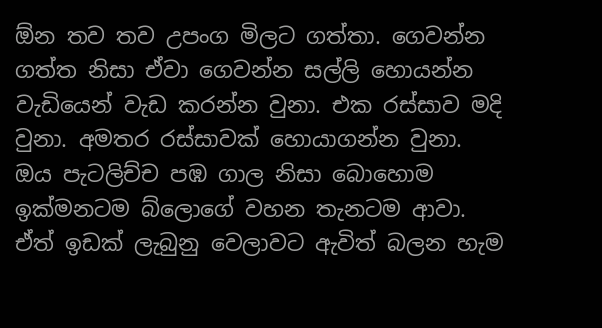ඕන තව තව උපංග මිලට ගත්තා. ගෙවන්න ගත්ත නිසා ඒවා ගෙවන්න සල්ලි හොයන්න වැඩියෙන් වැඩ කරන්න වුනා. එක රස්සාව මදි වුනා. අමතර රස්සාවක් හොයාගන්න වුනා. ඔය පැටලිච්ච පඹ ගාල නිසා බොහොම ඉක්මනටම බ්ලොගේ වහන තැනටම ආවා. ඒත් ඉඩක් ලැබුනු වෙලාවට ඇවිත් බලන හැම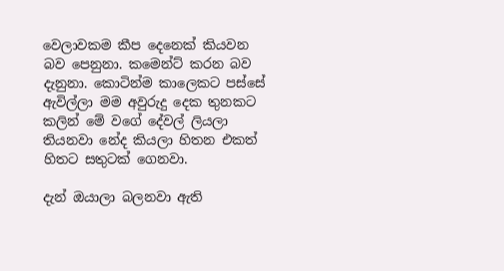වෙලාවකම කීප දෙනෙක් කියවන බව පෙනුනා. කමෙන්ට් කරන බව දැනුනා. කොටින්ම කාලෙකට පස්සේ ඇවිල්ලා මම අවුරුදු දෙක තුනකට කලින් මේ වගේ දේවල් ලියලා තියනවා නේද කියලා හිතන එකත් හිතට සතුටක් ගෙනවා.

දැන් ඔයාලා බලනවා ඇති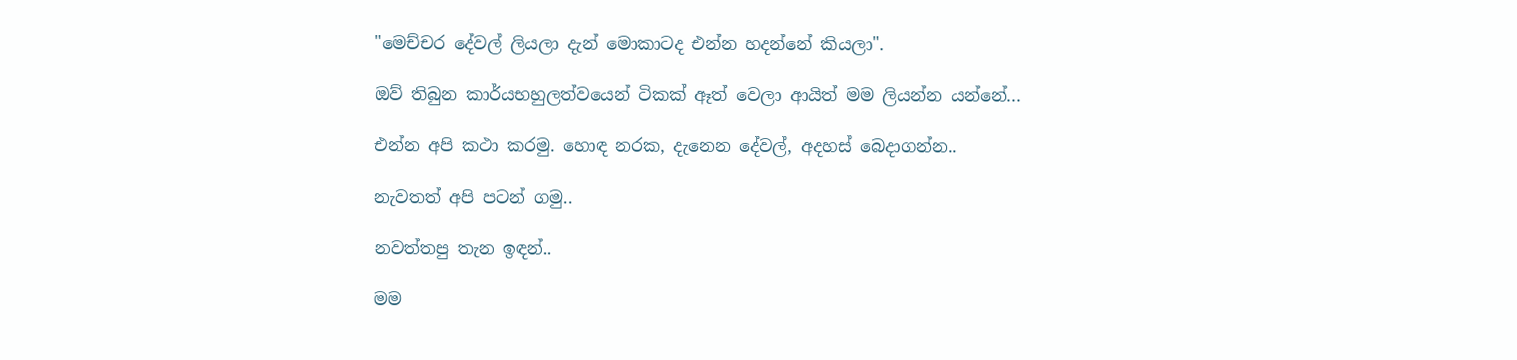"මෙච්චර දේවල් ලියලා දැන් මොකාටද එන්න හදන්නේ කියලා".

ඔව් තිබුන කාර්යභහුලත්වයෙන් ටිකක් ඈත් වෙලා ආයිත් මම ලියන්න යන්නේ...

එන්න අපි කථා කරමු. හොඳ නරක, දැනෙන දේවල්, අදහස් බෙදාගන්න..

නැවතත් අපි පටන් ගමු..

නවත්තපු තැන ඉඳන්..

මම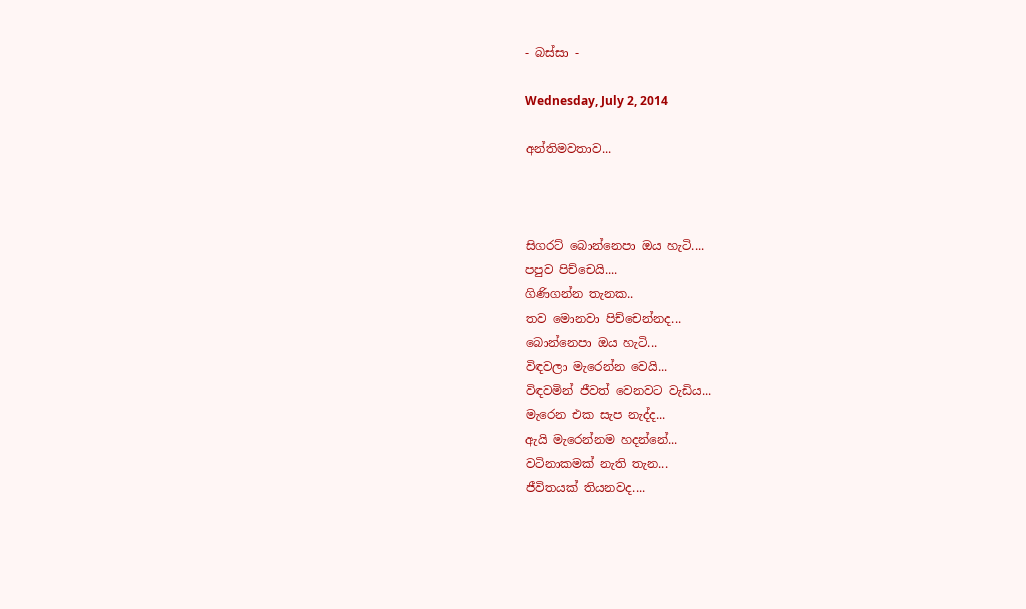- බස්සා -

Wednesday, July 2, 2014

අන්තිමවතාව...



සිගරට් බොන්නෙපා ඔය හැටි....
පපුව පිච්චෙයි....
ගිණිගන්න තැනක..
තව මොනවා පිච්චෙන්නද...
බොන්නෙපා ඔය හැටි...
විඳවලා මැරෙන්න වෙයි...
විඳවමින් ජීවත් වෙනවට වැඩිය...
මැරෙන එක සැප නැද්ද...
ඇයි මැරෙන්නම හදන්නේ...
වටිනාකමක් නැති තැන...
ජීවිතයක් තියනවද....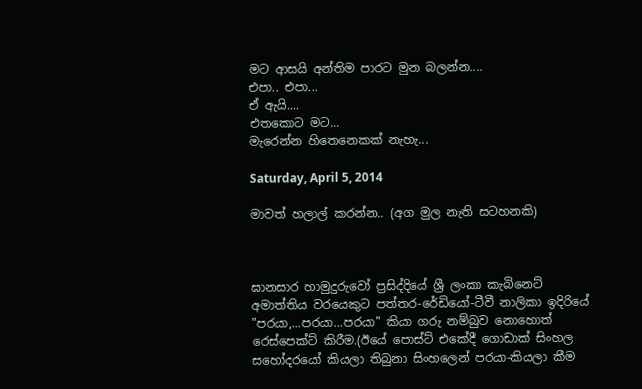මට ආසයි අන්තිම පාරට මුන බලන්න....
එපා.. එපා...
ඒ ඇයි....
එතකොට මට...
මැරෙන්න හිතෙනෙකක් නැහැ...

Saturday, April 5, 2014

මාවත් හලාල් කරන්න.. (අග මුල නැති සටහනකි)



ඝානසාර හාමුදුරුවෝ ප්‍රසිද්දියේ ශ්‍රී ලංකා කැබිනෙට් අමාත්තිය වරයෙකුට පත්තර-රේඩියෝ-ටීවී නාලිකා ඉදිරියේ "පරයා,...පරයා...පරයා" කියා ගරු නම්බුව නොහොත් රෙස්පෙක්ට් කිරීම.(ඊයේ පොස්ට් එකේදී ගොඩාක් සිංහල සහෝදරයෝ කියලා තිබුනා සිංහලෙන් පරයා-කියලා කීම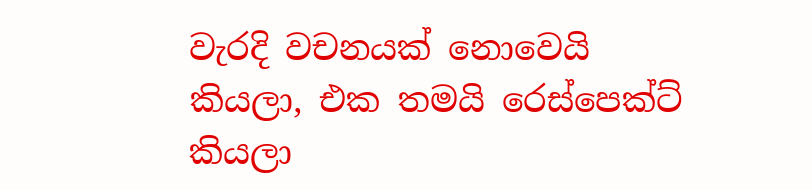වැරදි වචනයක් නොවෙයි කියලා, එක තමයි රෙස්පෙක්ට් කියලා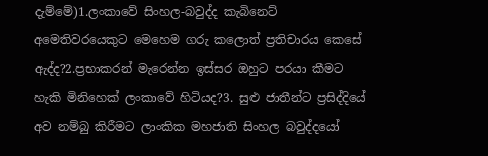දැම්මේ)1.ලංකාවේ සිංහල-බවුද්ද කැබිනෙට් අමෙතිවරයෙකුට මෙහෙම ගරු කලොත් ප්‍රතිචාරය කෙසේ ඇද්ද?2.ප්‍රභාකරන් මැරෙන්න ඉස්සර ඔහුට පරයා කීමට හැකි මිනිහෙක් ලංකාවේ හිටියද?3. සුළු ජාතීන්ට ප්‍රසිද්දියේ අව නම්බු කිරීමට ලාංකික මහජාති සිංහල බවුද්දයෝ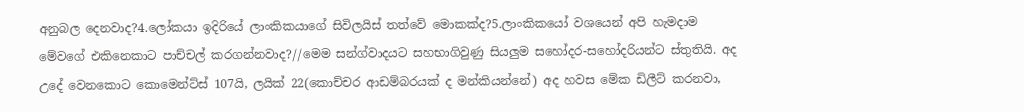අනුබල දෙනවාද?4.ලෝකයා ඉදිරියේ ලාංකිකයාගේ සිවිලයිස් තත්වේ මොකක්ද?5.ලාංකිකයෝ වශයෙන් අපි හැමදාම මේවගේ එකිනෙකාට පාච්චල් කරගන්නවාද?//මෙම සන්ග්වාදයට සහභාගිවුණු සියලුම සහෝදර-සහෝදරියන්ට ස්තුතියි. අද උදේ වෙනකොට කොමෙන්ට්ස් 107යි, ලයික් 22(කොච්චර ආඩම්බරයක් ද මන්කියන්නේ) අද හවස මේක ඩිලීට් කරනවා,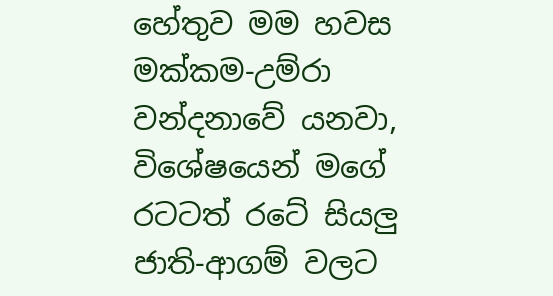හේතුව මම හවස මක්කම-උම්රා වන්දනාවේ යනවා, විශේෂයෙන් මගේ රටටත් රටේ සියලු ජාති-ආගම් වලට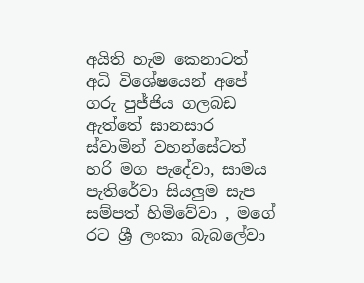අයිති හැම කෙනාටත් අධි විශේෂයෙන් අපේ ගරු පුජ්ජිය ගලබඩ ඇත්තේ ඝානසාර ස්වාමින් වහන්සේටත් හරි මග පැදේවා, සාමය පැතිරේවා සියලුම සැප සම්පත් හිමිවේවා , මගේ රට ශ්‍රී ලංකා බැබලේවා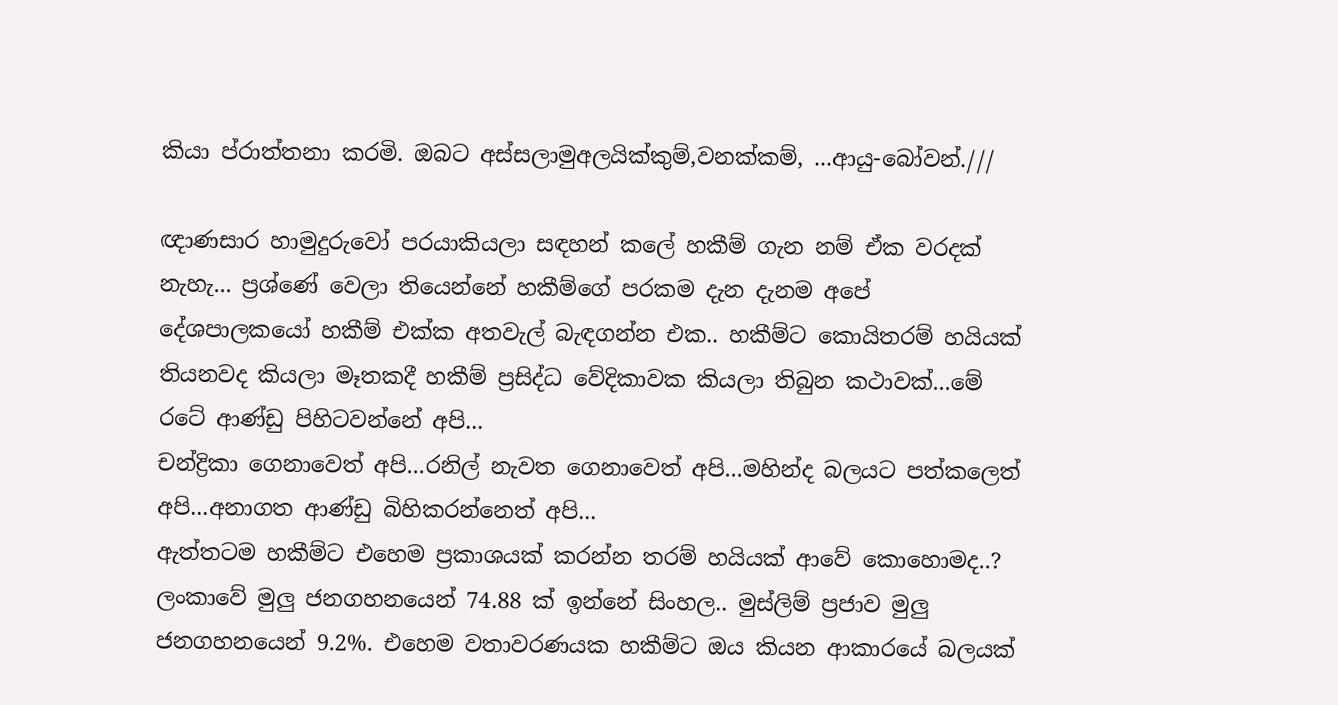කියා ප්රාත්තනා කරමි. ඔබට අස්සලාමුඅලයික්කුම්,වනක්කම්, ...ආයු-බෝවන්.///

ඥාණසාර හාමුදුරුවෝ පරයාකියලා සඳහන් කලේ හකීම් ගැන නම් ඒක වරදක් නැහැ... ප්‍රශ්ණේ වෙලා තියෙන්නේ හකීම්ගේ පරකම දැන දැනම අපේ දේශපාලකයෝ හකීම් එක්ක අතවැල් බැඳගන්න එක.. හකීම්ට කොයිතරම් හයියක් තියනවද කියලා මෑතකදී හකීම් ප්‍රසිද්ධ වේදිකාවක කියලා තිබුන කථාවක්...මේ රටේ ආණ්ඩු පිහිටවන්නේ අපි...
චන්ද්‍රිකා ගෙනාවෙත් අපි...රනිල් නැවත ගෙනාවෙත් අපි...මහින්ද බලයට පත්කලෙත් අපි...අනාගත ආණ්ඩු බිහිකරන්නෙත් අපි...
ඇත්තටම හකීම්ට එහෙම ප්‍රකාශයක් කරන්න තරම් හයියක් ආවේ කොහොමද..?
ලංකාවේ මුලු ජනගහනයෙන් 74.88 ක් ඉන්නේ සිංහල.. මුස්ලිම් ප්‍රජාව මුලු ජනගහනයෙන් 9.2%. එහෙම වතාවරණයක හකීම්ට ඔය කියන ආකාරයේ බලයක්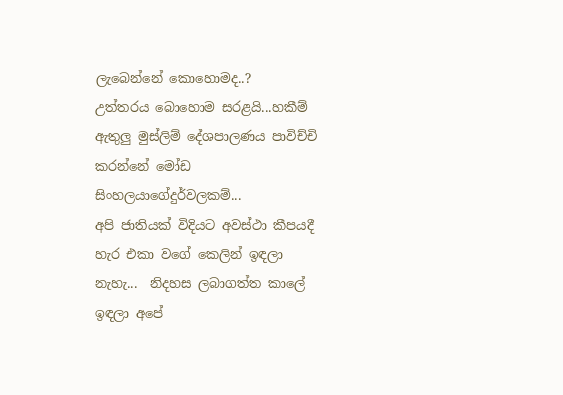ලැබෙන්නේ කොහොමද..?
උත්තරය බොහොම සරළයි...හකීම් ඇතුලු මුස්ලිම් දේශපාලණය පාවිච්චි කරන්නේ මෝඩ සිංහලයාගේදුර්වලකම්...
අපි ජාතියක් විදියට අවස්ථා කීපයදී හැර එකා වගේ කෙලින් ඉඳලා නැහැ...  නිදහස ලබාගත්ත කාලේ ඉඳලා අපේ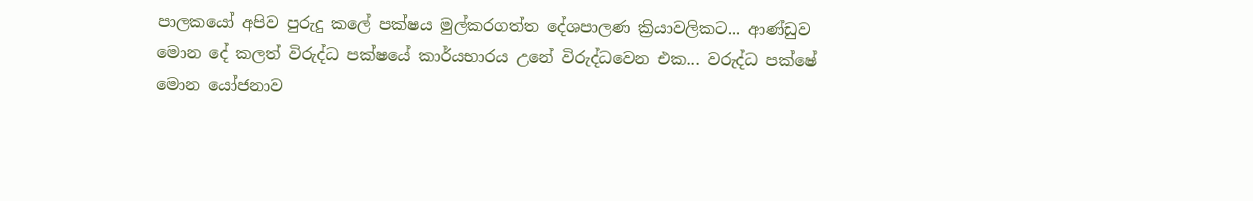පාලකයෝ අපිව පුරුදු කලේ පක්ෂය මුල්කරගත්ත දේශපාලණ ක්‍රියාවලිකට... ආණ්ඩුව මොන දේ කලත් විරුද්ධ පක්ෂයේ කාර්යභාරය උනේ විරුද්ධවෙන එක... වරුද්ධ පක්ෂේ මොන යෝජනාව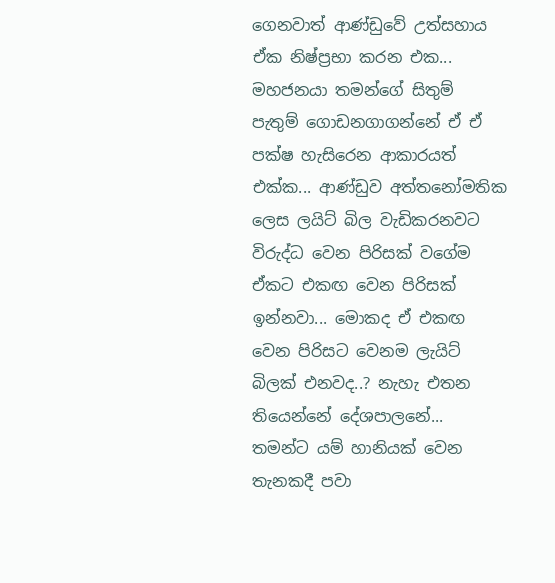ගෙනවාත් ආණ්ඩුවේ උත්සහාය ඒක නිෂ්ප්‍රභා කරන එක... මහජනයා තමන්ගේ සිතුම් පැතුම් ගොඩනගාගන්නේ ඒ ඒ පක්ෂ හැසිරෙන ආකාරයත් එක්ක... ආණ්ඩුව අත්තනෝමතික ලෙස ලයිට් බිල වැඩිකරනවට විරුද්ධ වෙන පිරිසක් වගේම ඒකට එකඟ වෙන පිරිසක් ඉන්නවා... මොකද ඒ එකඟ වෙන පිරිසට වෙනම ලැයිට් බිලක් එනවද..? නැහැ එතන තියෙන්නේ දේශපාලනේ... තමන්ට යම් හානියක් වෙන තැනකදී පවා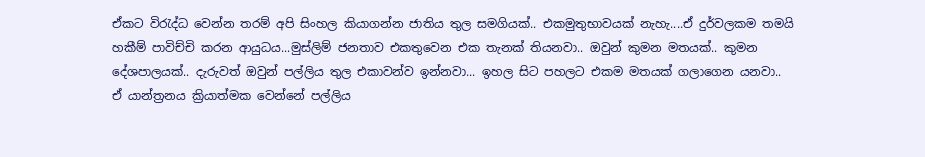ඒකට විරැද්ධ වෙන්න තරම් අපි සිංහල කියාගන්න ජාතිය තුල සමගියක්.. එකමුතුභාවයක් නැහැ....ඒ දුර්වලකම තමයි හකීම් පාවිච්චි කරන ආයුධය...මුස්ලිම් ජනතාව එකතුවෙන එක තැනක් තියනවා.. ඔවුන් කුමන මතයක්.. කුමන දේශපාලයක්.. දැරුවත් ඔවුන් පල්ලිය තුල එකාවන්ව ඉන්නවා... ඉහල සිට පහලට එකම මතයක් ගලාගෙන යනවා.. ඒ යාන්ත්‍රනය ක්‍රියාත්මක වෙන්නේ පල්ලිය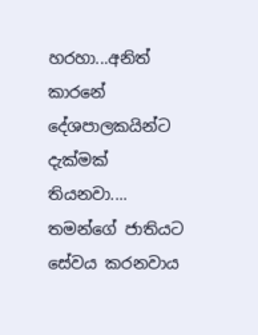හරහා...අනිත් කාරනේ දේශපාලකයින්ට දැක්මක් තියනවා.... තමන්ගේ ජාතියට සේවය කරනවාය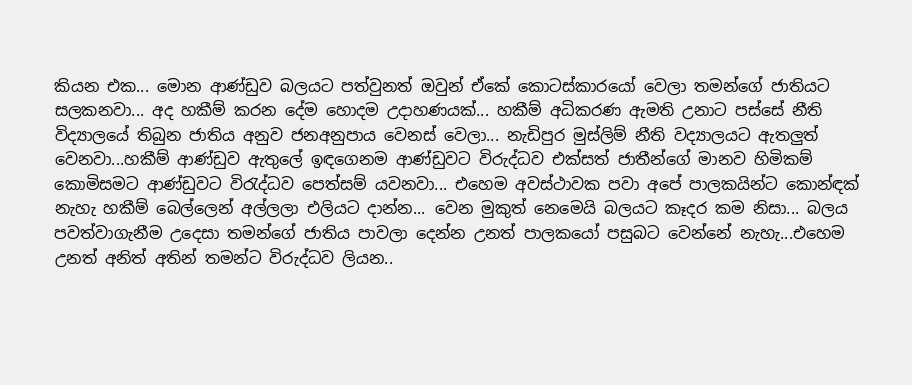කියන එක... මොන ආණ්ඩුව බලයට පත්වුනත් ඔවුන් ඒකේ කොටස්කාරයෝ වෙලා තමන්ගේ ජාතියට සලකනවා... අද හකීම් කරන දේම හොදම උදාහණයක්... හකීම් අධිකරණ ඇමති උනාට පස්සේ නීති විද්‍යාලයේ තිබුන ජාතිය අනුව ජනඅනුපාය වෙනස් වෙලා... නැඩිපුර මුස්ලිම් නීති වද්‍යාලයට ඇතලුත් වෙනවා...හකීම් ආණ්ඩුව ඇතුලේ ඉඳගෙනම ආණ්ඩුවට විරුද්ධව එක්සත් ජාතීන්ගේ මානව හිමිකම් කොමිසමට ආණ්ඩුවට විරැද්ධව පෙත්සම් යවනවා... එහෙම අවස්ථාවක පවා අපේ පාලකයින්ට කොන්ඳක් නැහැ හකීම් බෙල්ලෙන් අල්ලලා එලියට දාන්න... වෙන මුකුත් නෙමෙයි බලයට කෑදර කම නිසා... බලය පවත්වාගැනීම උදෙසා තමන්ගේ ජාතිය පාවලා දෙන්න උනත් පාලකයෝ පසුබට වෙන්නේ නැහැ...එහෙම උනත් අනිත් අතින් තමන්ට විරුද්ධව ලියන..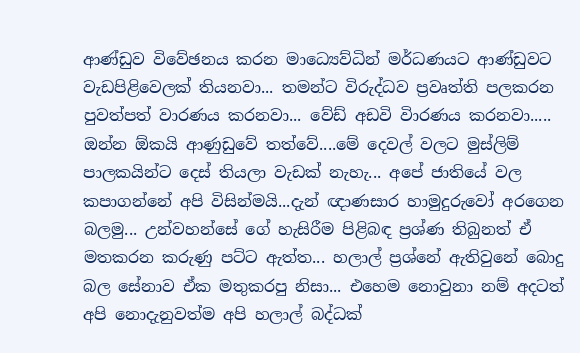ආණ්ඩුව විවේඡනය කරන මාධ්‍යෙව්ධින් මර්ධණයට ආණ්ඩුවට වැඩපිළිවෙලක් තියනවා... තමන්ට විරුද්ධව ප්‍රවෘත්ති පලකරන පුවත්පත් වාරණය කරනවා... වේඩ් අඩවි විාරණය කරනවා..... ඔන්න ඕකයි ආණුඩුවේ තත්වේ....මේ දෙවල් වලට මුස්ලිම් පාලකයින්ට දෙස් තියලා වැඩක් නැහැ... අපේ ජාතියේ වල කපාගන්නේ අපි විසින්මයි...දැන් ඥාණසාර හාමුදුරුවෝ අරගෙන බලමු... උන්වහන්සේ ගේ හැසිරීම පිළිබඳ ප්‍රශ්ණ තිබුනත් ඒ මතකරන කරුණු පට්ට ඇත්ත... හලාල් ප්‍රශ්නේ ඇතිවුනේ බොදු බල සේනාව ඒක මතුකරපු නිසා... එහෙම නොවුනා නම් අදටත් අපි නොදැනුවත්ම අපි හලාල් බද්ධක්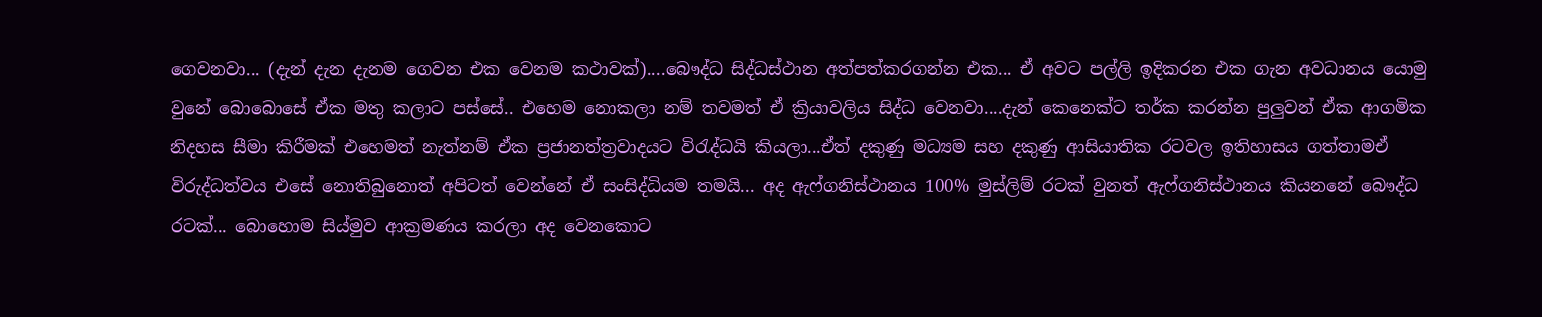ගෙවනවා... (දැන් දැන දැනම ගෙවන එක වෙනම කථාවක්)....බෞද්ධ සිද්ධස්ථාන අත්පත්කරගන්න එක... ඒ අවට පල්ලි ඉදිකරන එක ගැන අවධානය යොමු වුනේ බොබොසේ ඒක මතු කලාට පස්සේ.. එහෙම නොකලා නම් තවමත් ඒ ක්‍රියාවලිය සිද්ධ වෙනවා....දැන් කෙනෙක්ට තර්ක කරන්න පුලුවන් ඒක ආගමික නිදහස සීමා කිරීමක් එහෙමත් නැත්නම් ඒක ප්‍රජානත්ත්‍රවාදයට විරැද්ධයි කියලා...ඒත් දකුණු මධ්‍යම සහ දකුණු ආසියාතික රටවල ඉතිහාසය ගත්තාමඒ විරුද්ධත්වය එසේ නොතිබුනොත් අපිටත් වෙන්නේ ඒ සංසිද්ධියම තමයි... අද ඇෆ්ගනිස්ථානය 100% මුස්ලිම් රටක් වුනත් ඇෆ්ගනිස්ථානය කියනනේ බෞද්ධ රටක්... බොහොම සිය්මුව ආක්‍රමණය කරලා අද වෙනකොට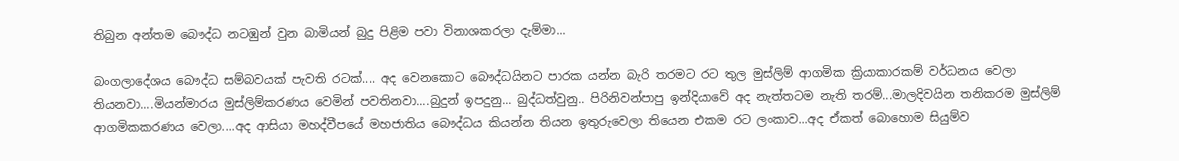තිබුන අන්තම බෞද්ධ නටඹුන් වුන බාමියන් බුදු පිළිම පවා විනාශකරලා දැම්මා...

බංගලාදේශය බෞද්ධ සම්බවයක් පැවති රටක්.... අද වෙනකොට බෞද්ධයිනට පාරක යන්න බැරි තරමට රට තුල මුස්ලිම් ආගමික ක්‍රියාකාරකම් වර්ධනය වෙලා තියනවා....මියන්මාරය මුස්ලිම්කරණය වෙමින් පවතිනවා....බුදුන් ඉපදුනු... බුද්ධත්වුනු.. පිරිනිවන්පාපු ඉන්දියාවේ අද නැත්තටම නැති තරම්...මාලදිවයින තනිකරම මුස්ලිම් ආගමිකකරණය වෙලා....අද ආසියා මහද්වීපයේ මහජාතිය බෞද්ධය කියන්න තියන ඉතුරුවෙලා තියෙන එකම රට ලංකාව...අද ඒකත් බොහොම සියුම්ව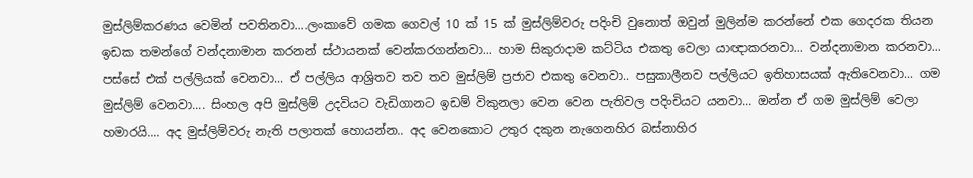මුස්ලිම්කරණය වෙමින් පවතිනවා....ලංකාවේ ගමක ගෙවල් 10 ක් 15 ක් මුස්ලිම්වරු පදිංචි වුනොත් ඔවුන් මුලින්ම කරන්නේ එක ගෙදරක තියන ඉඩක තමන්ගේ වන්දනාමාන කරනන් ස්ථායනක් වෙන්කරගන්නවා... හාම සිකුරාදාම කට්ටිය එකතු වෙලා යාඥාකරනවා... වන්දනාමාන කරනවා... පස්සේ එක් පල්ලියක් වෙනවා... ඒ පල්ලිය ආශ්‍රිතව තව තව මුස්ලිම් ප්‍රජාව එකතු වෙනවා.. පසුකාලීනව පල්ලියට ඉතිහාසයක් ඇතිවෙනවා... ගම මුස්ලිම් වෙනවා.... සිංහල අපි මුස්ලිම් උදවියට වැඩිගානට ඉඩම් විකුනලා වෙන වෙන පැතිවල පදිංචියට යනවා... ඔන්න ඒ ගම මුස්ලිම් වෙලා හමාරයි.... අද මුස්ලිම්වරු නැති පලාතක් හොයන්න.. අද වෙනකොට උතුර දකුන නැගෙනහිර බස්නාහිර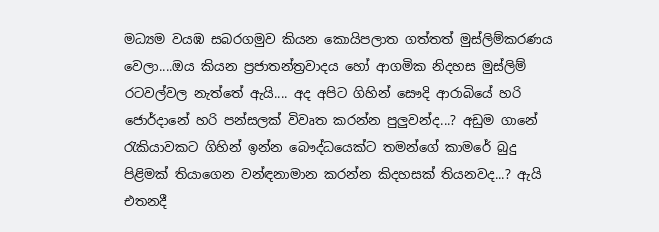මධ්‍යම වයඹ සබරගමුව කියන කොයිපලාත ගත්තත් මුස්ලිම්කරණය වෙලා....ඔය කියන ප්‍රජාතන්ත්‍රවාදය හෝ ආගමික නිදහස මුස්ලිම් රටවල්වල නැත්තේ ඇයි.... අද අපිට ගිහින් සෞදි ආරාබියේ හරි ජොර්දානේ හරි පන්සලක් විවෘත කරන්න පුලුවන්ද...? අඩුම ගානේ රැකියාවකට ගිහින් ඉන්න බෞද්ධයෙක්ට තමන්ගේ කාමරේ බුදු පිළිමක් තියාගෙන වන්ඳනාමාන කරන්න කිදහසක් තියනවද...? ඇයි එතනදී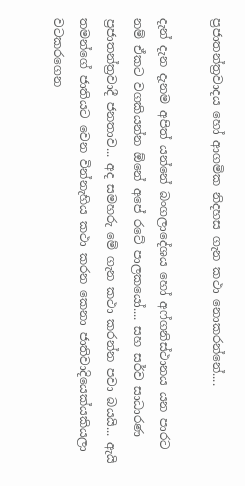ප්‍රජාතන්ත්‍රවාදය හෝ ආගමික නිදහස ගැන කථා නොකරන්නේ....

දැන් දැන දැනම අපිත් යන්නේ බංගලාදේශය හෝ අෆ්ගනිස්ථානය යන පාරට නම් ඒකට වගකියන්න ඕනේ අපේ රටේ පාලකයෝ.... සහ සර්ව සාධාරණ ප්‍රජාතන්ත්‍රවාදී ජනතාව... අද සමහරු මේ ගැන කථා කරන්න පවා බයයි... ඇයි තමන්ගේ ජාතියට වෙන වින්නැහිය කථා කරන කෙනා ජාතිවාදියෙක්යකියලා වටකරගෙන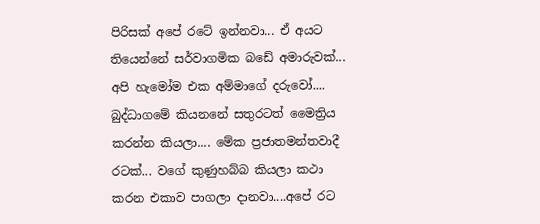පිරිසක් අපේ රටේ ඉන්නවා... ඒ අයට තියෙන්නේ සර්වාගමික බඩේ අමාරුවක්... අපි හැමෝම එක අම්මාගේ දරුවෝ.... බුද්ධාගමේ කියනනේ සතුරටත් මෛත්‍රිය කරන්න කියලා.... මේක ප්‍රජාතමන්තවාදී රටක්... වගේ කුණුහබ්බ කියලා කථා කරන එකාව පාගලා දානවා....අපේ රට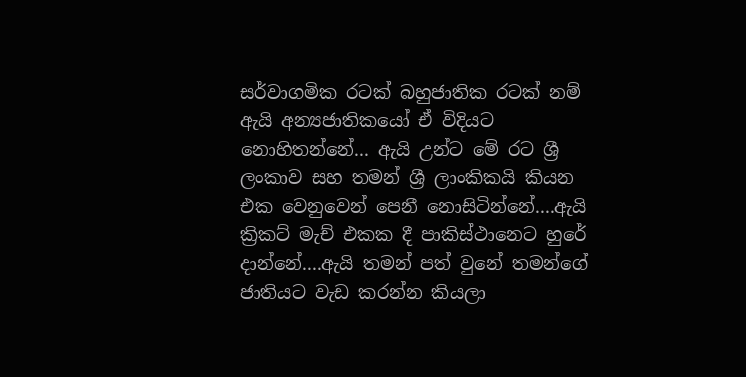සර්වාගමික රටක් බහුජාතික රටක් නම් ඇයි අන්‍යජාතිකයෝ ඒ විදියට නොහිතන්නේ... ඇයි උන්ට මේ රට ශ්‍රී ලංකාව සහ තමන් ශ්‍රී ලාංකිකයි කියන එක වෙනුවෙන් පෙනී නොසිටින්නේ....ඇයි ක්‍රිකට් මැච් එකක දී පාකිස්ථානෙට හුරේ දාන්නේ....ඇයි තමන් පත් වුනේ තමන්ගේ ජාතියට වැඩ කරන්න කියලා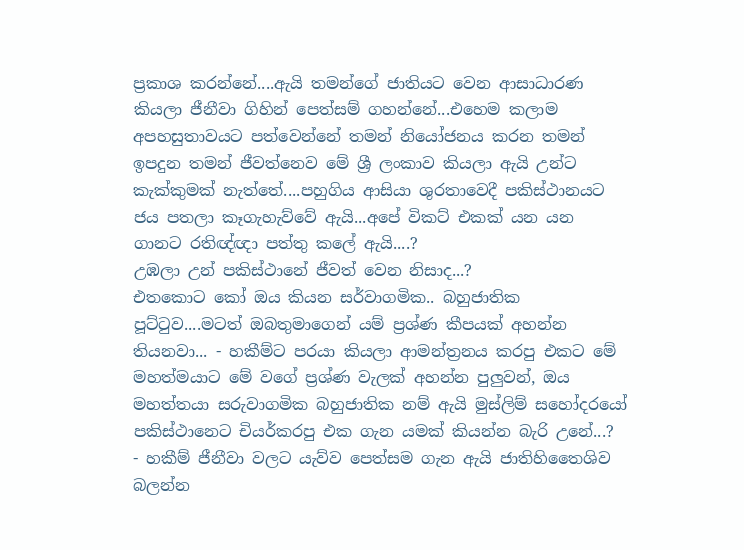ප්‍රකාශ කරන්නේ....ඇයි තමන්ගේ ජාතියට වෙන ආසාධාරණ කියලා ජීනීවා ගිහින් පෙත්සම් ගහන්නේ...එහෙම කලාම අපහසුතාවයට පත්වෙන්නේ තමන් නියෝජනය කරන තමන් ඉපදුන තමන් ජීවත්නෙව මේ ශ්‍රී ලංකාව කියලා ඇයි උන්ට කැක්කුමක් නැත්තේ....පහුගිය ආසියා ශුරතාවෙදී පකිස්ථානයට ජය පතලා කෑගැහැව්වේ ඇයි...අපේ විකට් එකක් යන යන ගානට රතිඥ්ඥා පත්තු කලේ ඇයි....?
උඹලා උන් පකිස්ථානේ ජීවත් වෙන නිසාද...?
එතකොට කෝ ඔය කියන සර්වාගමික.. බහුජාතික පූට්ටුව....මටත් ඔබතුමාගෙන් යම් ප්‍රශ්ණ කීපයක් අහන්න තියනවා... - හකීම්ට පරයා කියලා ආමන්ත්‍රනය කරපු එකට මේ මහත්මයාට මේ වගේ ප්‍රශ්ණ වැලක් අහන්න පුලුවන්, ඔය මහත්තයා සරුවාගමික බහුජාතික නම් ඇයි මුස්ලිම් සහෝදරයෝ පකිස්ථානෙට චියර්කරපු එක ගැන යමක් කියන්න බැරි උනේ...?
- හකීම් ජීනීවා වලට යැව්ව පෙත්සම ගැන ඇයි ජාතිහිතෛශිව බලන්න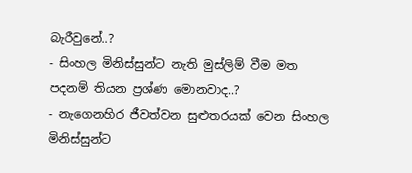බැරීවුනේ..?
- සිංහල මිනිස්සුන්ට නැති මුස්ලිම් වීම මත පදනම් තියන ප්‍රශ්ණ මොනවාද..?
- නැගෙනහිර ජීවත්වන සුළුතරයක් වෙන සිංහල මිනිස්සුන්ට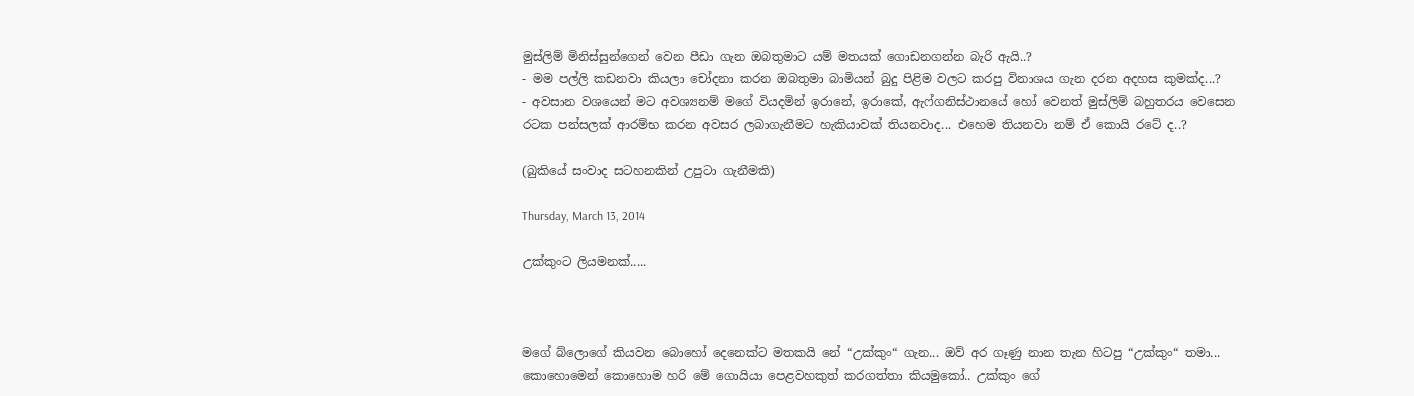මුස්ලිම් මිනිස්සුන්ගෙන් වෙන පීඩා ගැන ඔබතුමාට යම් මතයක් ගොඩනගන්න බැරි ඇයි..?
- මම පල්ලි කඩනවා කියලා චෝදනා කරන ඔබතුමා බාමියන් බුදු පිළිම වලට කරපු විනාශය ගැන දරන අදහස කුමක්ද...?
- අවසාන වශයෙන් මට අවශ්‍යනම් මගේ වියදමින් ඉරානේ, ඉරාකේ, ඇෆ්ගනිස්ථානයේ හෝ වෙනත් මුස්ලිම් බහුතරය වෙසෙන රටක පන්සලක් ආරම්භ කරන අවසර ලබාගැනීමට හැකියාවක් තියනවාද... එහෙම තියනවා නම් ඒ ‍කොයි රටේ ද..?

(බුකියේ සංවාද සටහනකින් උපුටා ගැනීමකි)

Thursday, March 13, 2014

උක්කුංට ලියමනක්.....



මගේ බ්ලොගේ කියවන බොහෝ දෙනෙක්ට මතකයි නේ “උක්කුං“ ගැන... ඔව් අර ගෑණු නාන තැන හිටපු “උක්කුං“ තමා... කොහොමෙන් කොහොම හරි මේ ගොයියා පෙළවහකුත් කරගත්තා කියමුකෝ.. උක්කුං ගේ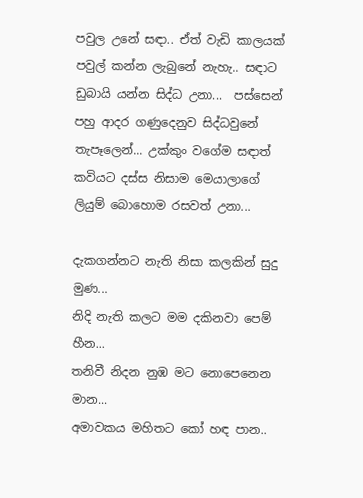පවුල උනේ සඳා.. ඒත් වැඩි කාලයක් පවුල් කන්න ලැබුනේ නැහැ.. සඳාට ඩුබායි යන්න සිද්ධ උනා...  පස්සෙන් පහු ආදර ගණුදෙනුව සිද්ධවුනේ තැපෑලෙන්... උක්කුං වගේම සඳාත් කවියට දස්ස නිසාම මෙයාලාගේ ලියුම් බොහොම රසවත් උනා...

දැකගන්නට නැති නිසා කලකින් සුදු මුණ...
නිදි නැති කලට මම දකිනවා පෙම් හීන...
තනිවී නිදන නුඹ මට නොපෙනෙන මාන...
අමාවකය මහිතට කෝ හඳ පාන..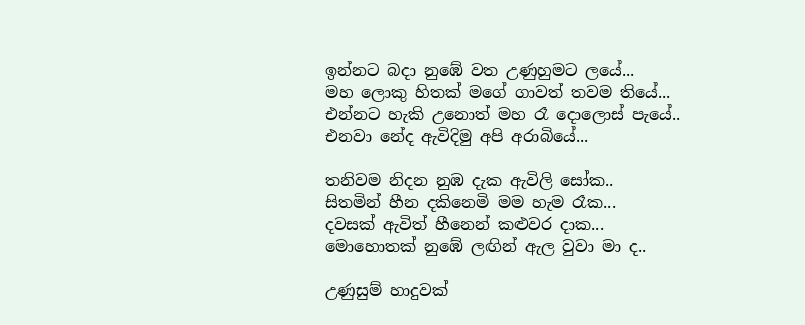ඉන්නට බදා නුඹේ වත උණුහුමට ලයේ...
මහ ලොකු හිතක් මගේ ගාවත් තවම තියේ...
එන්නට හැකි උනොත් මහ රෑ දොලොස් පැයේ..
එනවා නේද ඇවිදිමු අපි අරාබියේ...

තනිවම නිදන නුඹ දැක ඇවිලි සෝක..
සිතමින් හීන දකිනෙමි මම හැම රෑක...
දවසක් ඇවිත් හීනෙන් කළුවර දාක...
මොහොතක් නුඹේ ලඟින් ඇල වුවා මා ද..

උණුසුම් හාදුවක්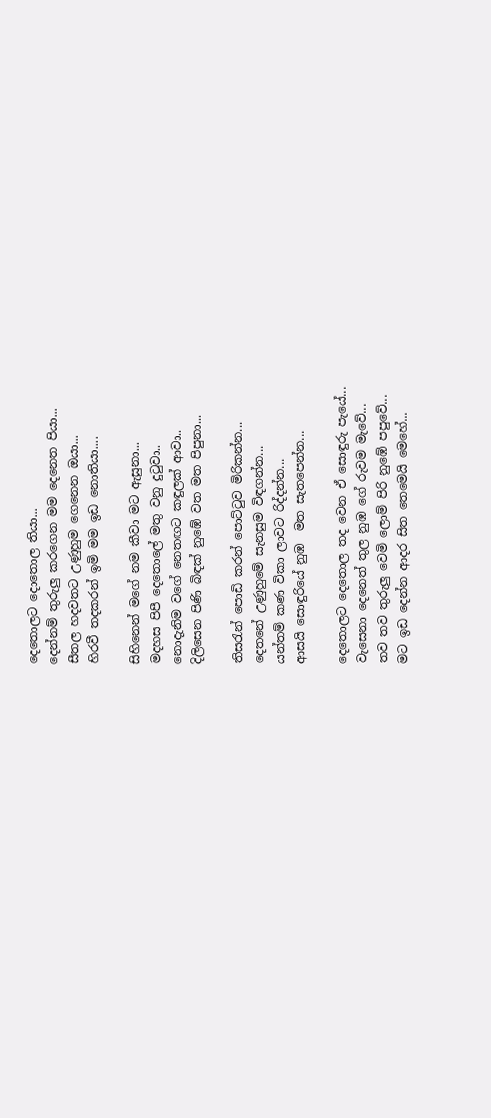දෙතොලට දොතොල තියා...
දෙන්නම් තුරුලු කරගෙන මම දෙනෙත පියා...
සීතල හදවතට උණුහුම ගෙනෙන ඔයා...
හිරවී තදකරන් ඉමි මම ඉඩ නොතියා....

සිහිනෙන් මගේ නම කීවා මට ඇසුනා...
මදහස පිපී දෙතොලේ මතු වනු දුටුවා..
නොදැනිම වගේ නෙතඟට කඳුලක් ආවා..
දිලිසෙන පිණි බිඳක් නුඹේ වත මත පිපුනා...

තිසරැන් පොඩි කරන් පොට්ටුව මිරිකන්න...
දෙතනේ උණුහුමේ සැනසුම විඳගන්න...
යන්තම් කණ විකා ලාවට රිද්දන්න...
ආසයි සොඳුරියේ නුඹ  මත සැතපෙන්න...

දෙතොලට දෙතොල තද වෙන ඒ සොඳුරු පැයේ...
වැසෙනා දෙනෙත් තුල නුඹ ගේ රුවම මැවේ...
තව තව තුරුලු වෙමි ලොම් පිරි නුඹේ පපුවේ...
මට ඉඩ දෙන්න ආදර සිත තෙමෙයි මෙහේ...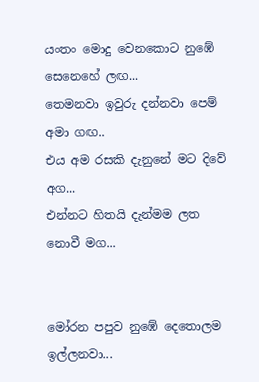යංතං මොදු වෙනකොට නුඹේ සෙනෙහේ ලඟ...
තෙමනවා ඉවුරු දන්නවා පෙම් අමා ගඟ..
එය අම රසකි දැනුනේ මට දිවේ අග...
එන්නට හිතයි දැන්මම ලත නොවී මග...


මෝරන පපුව නුඹේ දෙතොලම ඉල්ලනවා...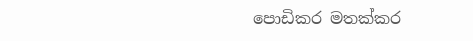පොඩිකර මතක්කර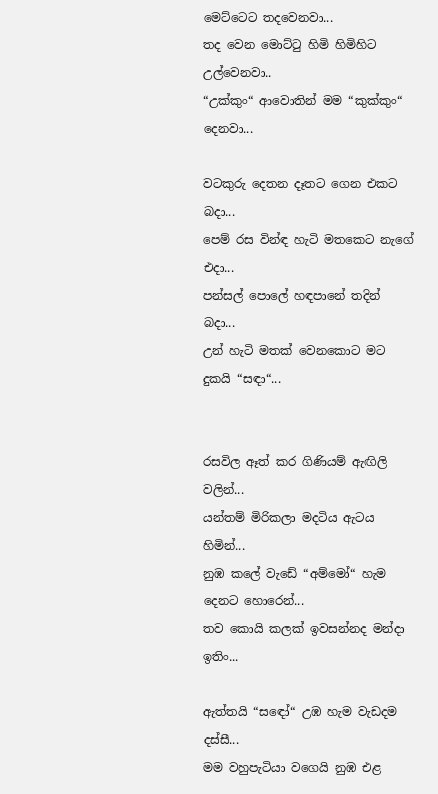මෙට්ටෙට තදවෙනවා...
තද වෙන මොට්ටු හිමි හිමිහිට උල්වෙනවා..
“උක්කුං“ ආවොතින් මම “කුක්කුං“ දෙනවා...

වටකුරු දෙතන දෑතට ගෙන එකට බදා...
පෙම් රස වින්ඳ හැටි මතකෙට නැගේ එදා...
පන්සල් පොලේ හඳපානේ තදින් බදා...
උන් හැටි මතක් වෙනකොට මට දුකයි “සඳා“...


රසවිල ඈත් කර ගිණියම් ඇඟිලි වලින්...
යන්තම් මිරිකලා මදටිය ඇටය හිමින්...
නුඹ කලේ වැඩේ “අම්මෝ“ හැම දෙනට හොරෙන්...
තව කොයි කලක් ඉවසන්නද මන්දා ඉතිං...

ඇත්තයි “සඳෝ“ උඹ හැම වැඩදම දස්සී...
මම වහුපැටියා වගෙයි නුඹ එළ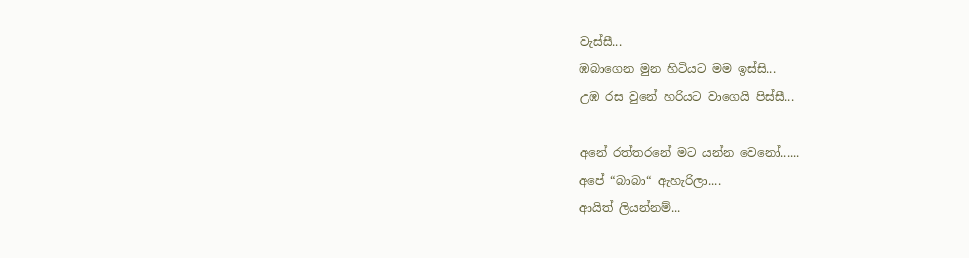වැස්සී...
ඹබාගෙන මුන හිටියට මම ඉස්සි...
උඹ රස වුනේ හරියට වාගෙයි පිස්සී...

අනේ රත්තරනේ මට යන්න වෙනෝ......
අපේ “බාබා“ ඇහැරිලා....
ආයිත් ලියන්නම්...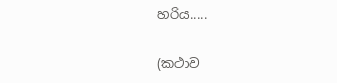හරිය.....

(කථාව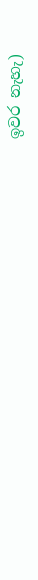ඉවර නැහැ)